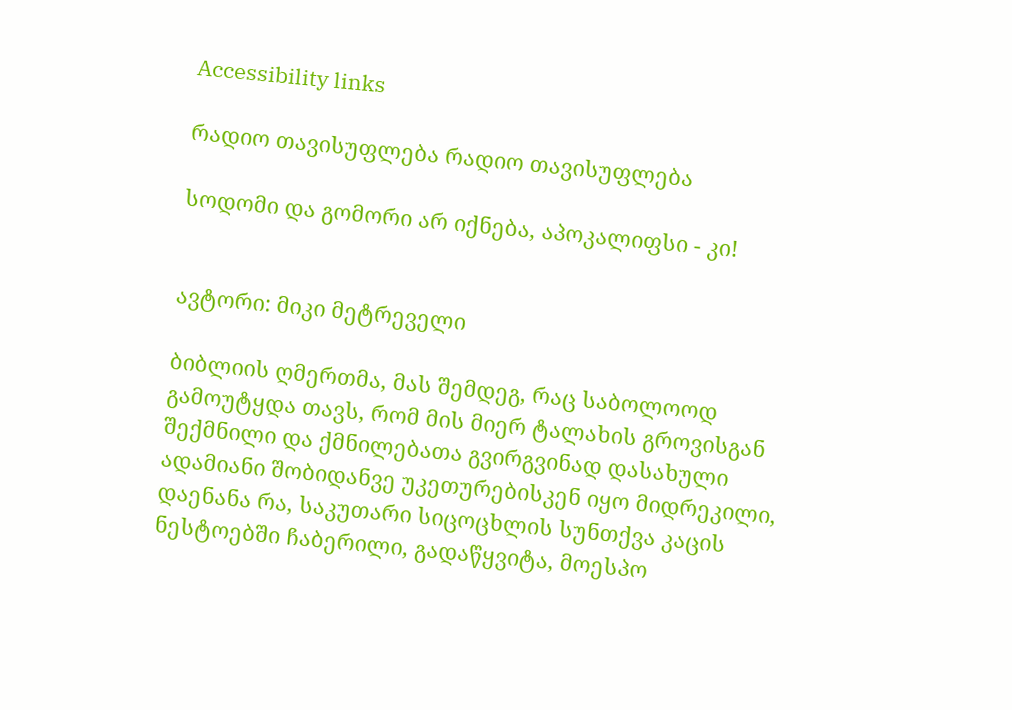Accessibility links

რადიო თავისუფლება რადიო თავისუფლება

სოდომი და გომორი არ იქნება, აპოკალიფსი - კი!


ავტორი: მიკი მეტრეველი

ბიბლიის ღმერთმა, მას შემდეგ, რაც საბოლოოდ გამოუტყდა თავს, რომ მის მიერ ტალახის გროვისგან შექმნილი და ქმნილებათა გვირგვინად დასახული ადამიანი შობიდანვე უკეთურებისკენ იყო მიდრეკილი, დაენანა რა, საკუთარი სიცოცხლის სუნთქვა კაცის ნესტოებში ჩაბერილი, გადაწყვიტა, მოესპო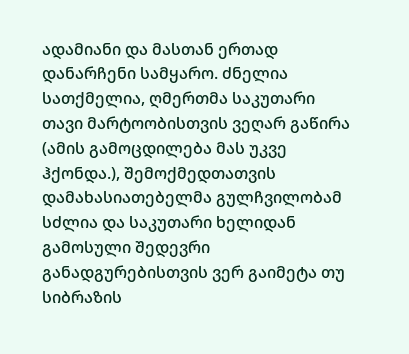ადამიანი და მასთან ერთად დანარჩენი სამყარო. ძნელია სათქმელია, ღმერთმა საკუთარი თავი მარტოობისთვის ვეღარ გაწირა (ამის გამოცდილება მას უკვე ჰქონდა.), შემოქმედთათვის დამახასიათებელმა გულჩვილობამ სძლია და საკუთარი ხელიდან გამოსული შედევრი განადგურებისთვის ვერ გაიმეტა თუ სიბრაზის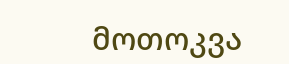მოთოკვა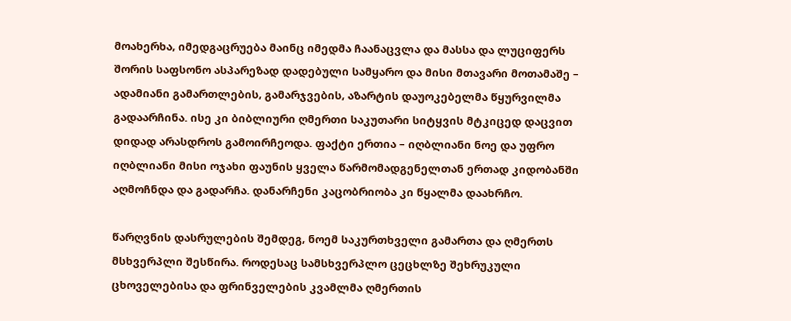მოახერხა, იმედგაცრუება მაინც იმედმა ჩაანაცვლა და მასსა და ლუციფერს შორის საფსონო ასპარეზად დადებული სამყარო და მისი მთავარი მოთამაშე – ადამიანი გამართლების, გამარჯვების, აზარტის დაუოკებელმა წყურვილმა გადაარჩინა. ისე კი ბიბლიური ღმერთი საკუთარი სიტყვის მტკიცედ დაცვით დიდად არასდროს გამოირჩეოდა. ფაქტი ერთია – იღბლიანი ნოე და უფრო იღბლიანი მისი ოჯახი ფაუნის ყველა წარმომადგენელთან ერთად კიდობანში აღმოჩნდა და გადარჩა. დანარჩენი კაცობრიობა კი წყალმა დაახრჩო.

წარღვნის დასრულების შემდეგ, ნოემ საკურთხველი გამართა და ღმერთს მსხვერპლი შესწირა. როდესაც სამსხვერპლო ცეცხლზე შეხრუკული ცხოველებისა და ფრინველების კვამლმა ღმერთის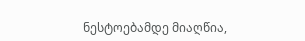ნესტოებამდე მიაღწია,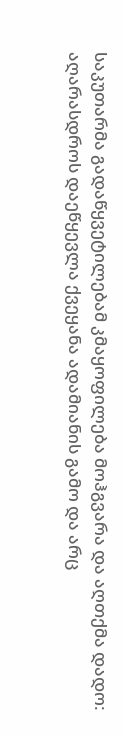საკუთარმა გადაწყვეტილებამ კმაყოფილება მოჰგვარა და აღთქმა დადო: აღარასდროს დაეწყევლა ქვეყანა ადამიანის გამო და არც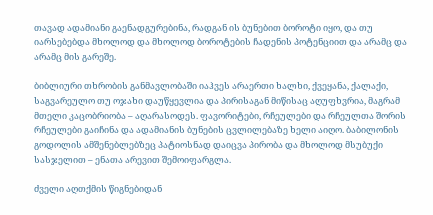თავად ადამიანი გაენადგურებინა, რადგან ის ბუნებით ბოროტი იყო, და თუ იარსებებდა მხოლოდ და მხოლოდ ბოროტების ჩადენის პოტენციით და არამც და არამც მის გარეშე.

ბიბლიური თხრობის განმავლობაში იაჰვეს არაერთი ხალხი, ქვეყანა, ქალაქი, საგვარეულო თუ ოჯახი დაუწყევლია და პირისაგან მიწისაც აღუფხვრია, მაგრამ მთელი კაცობრიობა – აღარასოდეს. ფავორიტები, რჩეულები და რჩეულთა შორის რჩეულები გაიჩინა და ადამიანის ბუნების ცვლილებაზე ხელი აიღო. ბაბილონის გოდოლის ამშენებლებზეც პატიოსნად დაიცვა პირობა და მხოლოდ მსუბუქი სასჯელით – ენათა არევით შემოიფარგლა.

ძველი აღთქმის წიგნებიდან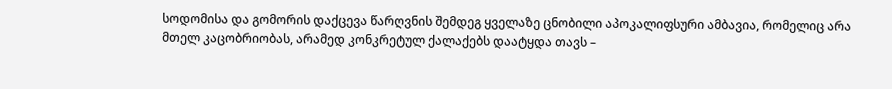სოდომისა და გომორის დაქცევა წარღვნის შემდეგ ყველაზე ცნობილი აპოკალიფსური ამბავია, რომელიც არა მთელ კაცობრიობას, არამედ კონკრეტულ ქალაქებს დაატყდა თავს –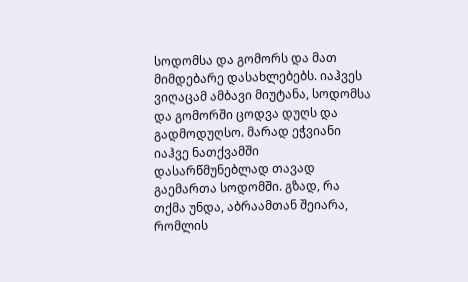სოდომსა და გომორს და მათ მიმდებარე დასახლებებს. იაჰვეს ვიღაცამ ამბავი მიუტანა, სოდომსა და გომორში ცოდვა დუღს და გადმოდუღსო. მარად ეჭვიანი იაჰვე ნათქვამში დასარწმუნებლად თავად გაემართა სოდომში. გზად, რა თქმა უნდა, აბრაამთან შეიარა, რომლის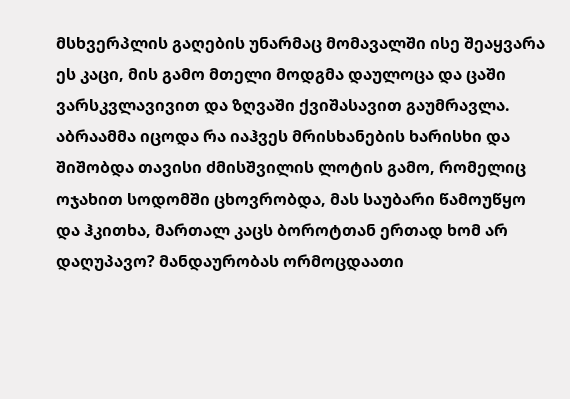მსხვერპლის გაღების უნარმაც მომავალში ისე შეაყვარა ეს კაცი, მის გამო მთელი მოდგმა დაულოცა და ცაში ვარსკვლავივით და ზღვაში ქვიშასავით გაუმრავლა. აბრაამმა იცოდა რა იაჰვეს მრისხანების ხარისხი და შიშობდა თავისი ძმისშვილის ლოტის გამო, რომელიც ოჯახით სოდომში ცხოვრობდა, მას საუბარი წამოუწყო და ჰკითხა, მართალ კაცს ბოროტთან ერთად ხომ არ დაღუპავო? მანდაურობას ორმოცდაათი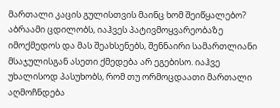მართალი კაცის გულისთვის მაინც ხომ შეიწყალებო? აბრაამი ცდილობს, იაჰვეს პატივმოყვარეობაზე იმოქმედოს და მას შეახსენებს, შენნაირი სამართლიანი მსაჯულისგან ასეთი ქმედება არ ეგებისო. იაჰვე უხალისოდ პასუხობს, რომ თუ ორმოცდაათი მართალი აღმოჩნდება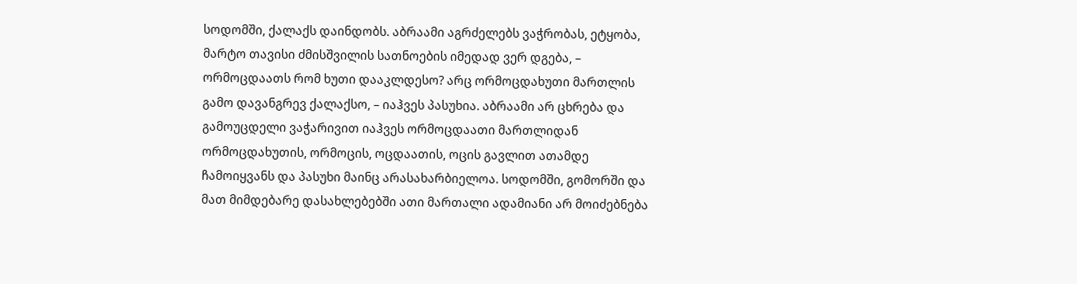სოდომში, ქალაქს დაინდობს. აბრაამი აგრძელებს ვაჭრობას, ეტყობა, მარტო თავისი ძმისშვილის სათნოების იმედად ვერ დგება, – ორმოცდაათს რომ ხუთი დააკლდესო? არც ორმოცდახუთი მართლის გამო დავანგრევ ქალაქსო, – იაჰვეს პასუხია. აბრაამი არ ცხრება და გამოუცდელი ვაჭარივით იაჰვეს ორმოცდაათი მართლიდან ორმოცდახუთის, ორმოცის, ოცდაათის, ოცის გავლით ათამდე ჩამოიყვანს და პასუხი მაინც არასახარბიელოა. სოდომში, გომორში და მათ მიმდებარე დასახლებებში ათი მართალი ადამიანი არ მოიძებნება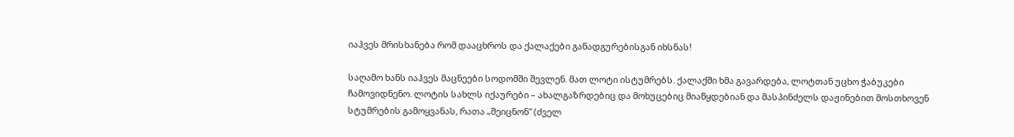იაჰვეს მრისხანება რომ დააცხროს და ქალაქები განადგურებისგან იხსნას!

საღამო ხანს იაჰვეს მაცნეები სოდომში შევლენ. მათ ლოტი ისტუმრებს. ქალაქში ხმა გავარდება, ლოტთან უცხო ჭაბუკები ჩამოვიდნენო. ლოტის სახლს იქაურები – ახალგაზრდებიც და მოხუცებიც მიაწყდებიან და მასპინძელს დაჟინებით მოსთხოვენ სტუმრების გამოყვანას, რათა „შეიცნონ“ (ძველ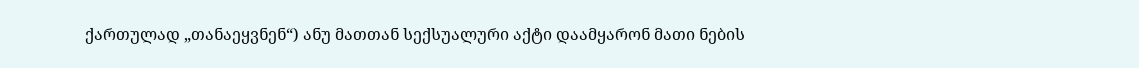ქართულად „თანაეყვნენ“) ანუ მათთან სექსუალური აქტი დაამყარონ მათი ნების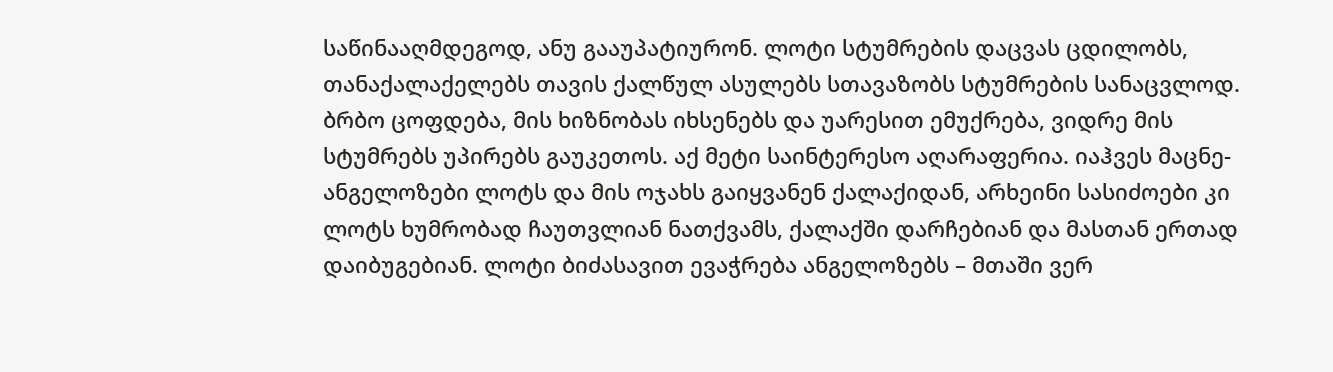საწინააღმდეგოდ, ანუ გააუპატიურონ. ლოტი სტუმრების დაცვას ცდილობს, თანაქალაქელებს თავის ქალწულ ასულებს სთავაზობს სტუმრების სანაცვლოდ. ბრბო ცოფდება, მის ხიზნობას იხსენებს და უარესით ემუქრება, ვიდრე მის სტუმრებს უპირებს გაუკეთოს. აქ მეტი საინტერესო აღარაფერია. იაჰვეს მაცნე-ანგელოზები ლოტს და მის ოჯახს გაიყვანენ ქალაქიდან, არხეინი სასიძოები კი ლოტს ხუმრობად ჩაუთვლიან ნათქვამს, ქალაქში დარჩებიან და მასთან ერთად დაიბუგებიან. ლოტი ბიძასავით ევაჭრება ანგელოზებს – მთაში ვერ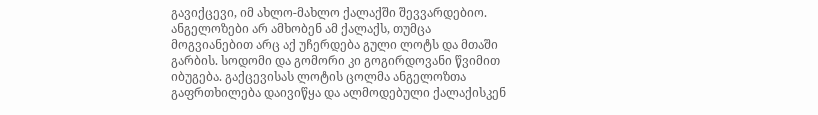გავიქცევი, იმ ახლო-მახლო ქალაქში შევვარდებიო. ანგელოზები არ ამხობენ ამ ქალაქს, თუმცა მოგვიანებით არც აქ უჩერდება გული ლოტს და მთაში გარბის. სოდომი და გომორი კი გოგირდოვანი წვიმით იბუგება. გაქცევისას ლოტის ცოლმა ანგელოზთა გაფრთხილება დაივიწყა და ალმოდებული ქალაქისკენ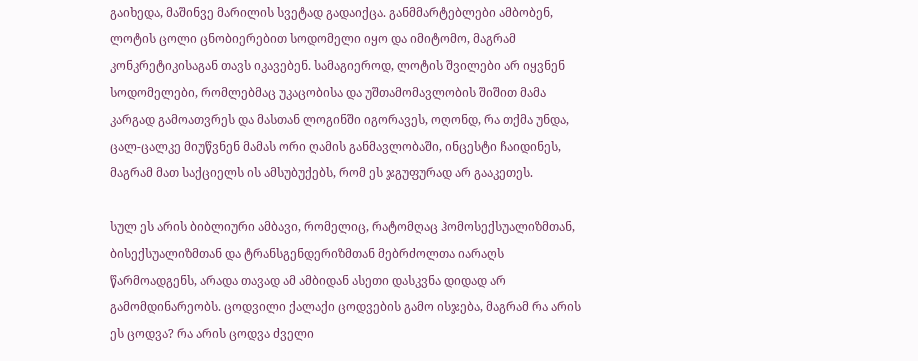გაიხედა, მაშინვე მარილის სვეტად გადაიქცა. განმმარტებლები ამბობენ, ლოტის ცოლი ცნობიერებით სოდომელი იყო და იმიტომო, მაგრამ კონკრეტიკისაგან თავს იკავებენ. სამაგიეროდ, ლოტის შვილები არ იყვნენ სოდომელები, რომლებმაც უკაცობისა და უშთამომავლობის შიშით მამა კარგად გამოათვრეს და მასთან ლოგინში იგორავეს, ოღონდ, რა თქმა უნდა, ცალ-ცალკე მიუწვნენ მამას ორი ღამის განმავლობაში, ინცესტი ჩაიდინეს, მაგრამ მათ საქციელს ის ამსუბუქებს, რომ ეს ჯგუფურად არ გააკეთეს.

სულ ეს არის ბიბლიური ამბავი, რომელიც, რატომღაც ჰომოსექსუალიზმთან, ბისექსუალიზმთან და ტრანსგენდერიზმთან მებრძოლთა იარაღს წარმოადგენს, არადა თავად ამ ამბიდან ასეთი დასკვნა დიდად არ გამომდინარეობს. ცოდვილი ქალაქი ცოდვების გამო ისჯება, მაგრამ რა არის ეს ცოდვა? რა არის ცოდვა ძველი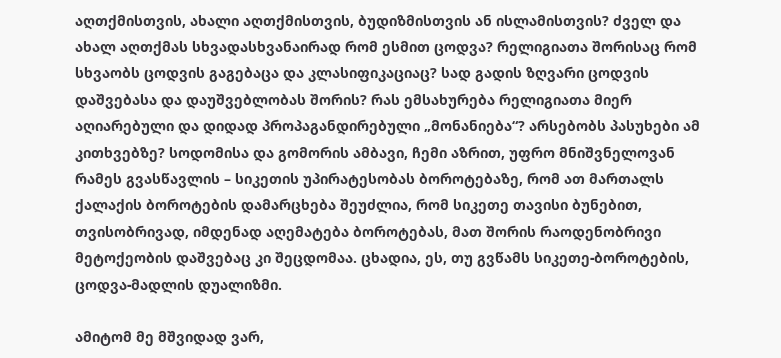აღთქმისთვის, ახალი აღთქმისთვის, ბუდიზმისთვის ან ისლამისთვის? ძველ და ახალ აღთქმას სხვადასხვანაირად რომ ესმით ცოდვა? რელიგიათა შორისაც რომ სხვაობს ცოდვის გაგებაცა და კლასიფიკაციაც? სად გადის ზღვარი ცოდვის დაშვებასა და დაუშვებლობას შორის? რას ემსახურება რელიგიათა მიერ აღიარებული და დიდად პროპაგანდირებული „მონანიება“? არსებობს პასუხები ამ კითხვებზე? სოდომისა და გომორის ამბავი, ჩემი აზრით, უფრო მნიშვნელოვან რამეს გვასწავლის – სიკეთის უპირატესობას ბოროტებაზე, რომ ათ მართალს ქალაქის ბოროტების დამარცხება შეუძლია, რომ სიკეთე თავისი ბუნებით, თვისობრივად, იმდენად აღემატება ბოროტებას, მათ შორის რაოდენობრივი მეტოქეობის დაშვებაც კი შეცდომაა. ცხადია, ეს, თუ გვწამს სიკეთე-ბოროტების, ცოდვა-მადლის დუალიზმი.

ამიტომ მე მშვიდად ვარ,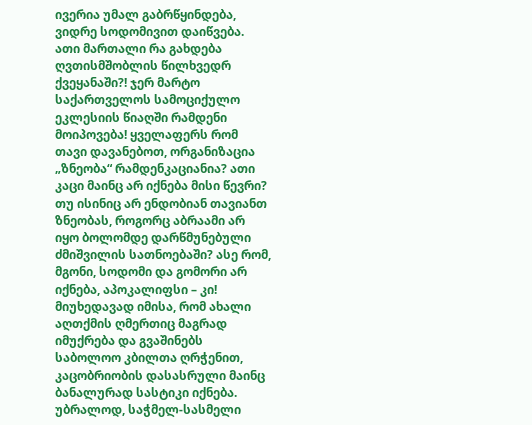ივერია უმალ გაბრწყინდება, ვიდრე სოდომივით დაიწვება. ათი მართალი რა გახდება ღვთისმშობლის წილხვედრ ქვეყანაში?! ჯერ მარტო საქართველოს სამოციქულო ეკლესიის წიაღში რამდენი მოიპოვება! ყველაფერს რომ თავი დავანებოთ, ორგანიზაცია „ზნეობა“ რამდენკაციანია? ათი კაცი მაინც არ იქნება მისი წევრი? თუ ისინიც არ ენდობიან თავიანთ ზნეობას, როგორც აბრაამი არ იყო ბოლომდე დარწმუნებული ძმიშვილის სათნოებაში? ასე რომ, მგონი, სოდომი და გომორი არ იქნება, აპოკალიფსი – კი! მიუხედავად იმისა, რომ ახალი აღთქმის ღმერთიც მაგრად იმუქრება და გვაშინებს საბოლოო კბილთა ღრჭენით, კაცობრიობის დასასრული მაინც ბანალურად სასტიკი იქნება. უბრალოდ, საჭმელ-სასმელი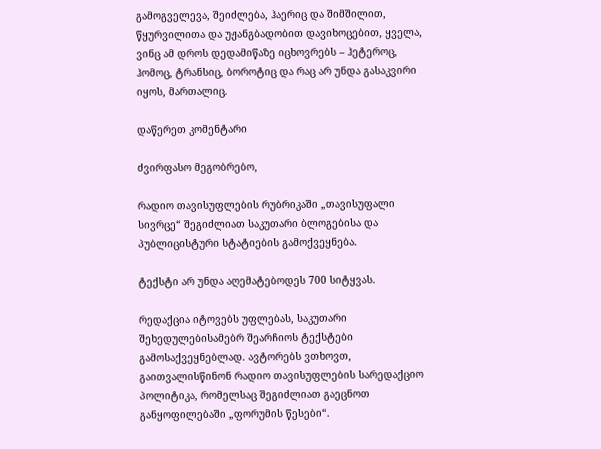გამოგველევა, შეიძლება, ჰაერიც და შიმშილით, წყურვილითა და უჟანგბადობით დავიხოცებით, ყველა, ვინც ამ დროს დედამიწაზე იცხოვრებს – ჰეტეროც, ჰომოც, ტრანსიც, ბოროტიც და რაც არ უნდა გასაკვირი იყოს, მართალიც.

დაწერეთ კომენტარი

ძვირფასო მეგობრებო,

რადიო თავისუფლების რუბრიკაში „თავისუფალი სივრცე“ შეგიძლიათ საკუთარი ბლოგებისა და პუბლიცისტური სტატიების გამოქვეყნება.

ტექსტი არ უნდა აღემატებოდეს 700 სიტყვას.

რედაქცია იტოვებს უფლებას, საკუთარი შეხედულებისამებრ შეარჩიოს ტექსტები გამოსაქვეყნებლად. ავტორებს ვთხოვთ, გაითვალისწინონ რადიო თავისუფლების სარედაქციო პოლიტიკა, რომელსაც შეგიძლიათ გაეცნოთ განყოფილებაში „ფორუმის წესები“.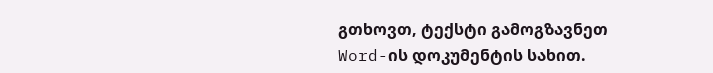გთხოვთ, ტექსტი გამოგზავნეთ Word-ის დოკუმენტის სახით.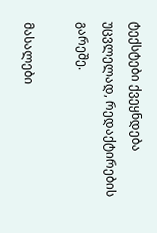ტექსტები ქვეყნდება უცვლელად, რედაქტირების გარეშე.

მასალები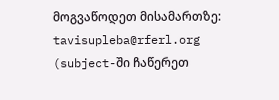მოგვაწოდეთ მისამართზე: tavisupleba@rferl.org
(subject-ში ჩაწერეთ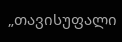„თავისუფალი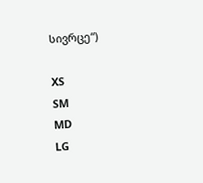სივრცე“)

XS
SM
MD
LG